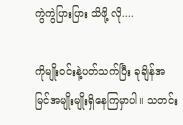ကွဲကွဲပြားပြား သိဖို့ လို....

ကိုမျိုးဝင်းနဲ့ပတ်သက်ပြီး ခုချိန်အမြင်အမျိုးမျိုးရှိနေကြမှာပါ။ သတင်း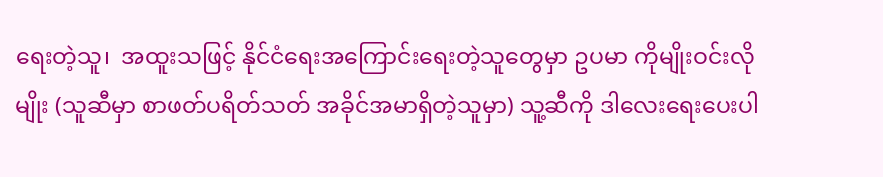ရေးတဲ့သူ၊  အထူးသဖြင့် နိုင်ငံရေးအကြောင်းရေးတဲ့သူတွေမှာ ဥပမာ ကိုမျိုးဝင်းလိုမျိုး (သူဆီမှာ စာဖတ်ပရိတ်သတ် အခိုင်အမာရှိတဲ့သူမှာ) သူ့ဆီကို ဒါလေးရေးပေးပါ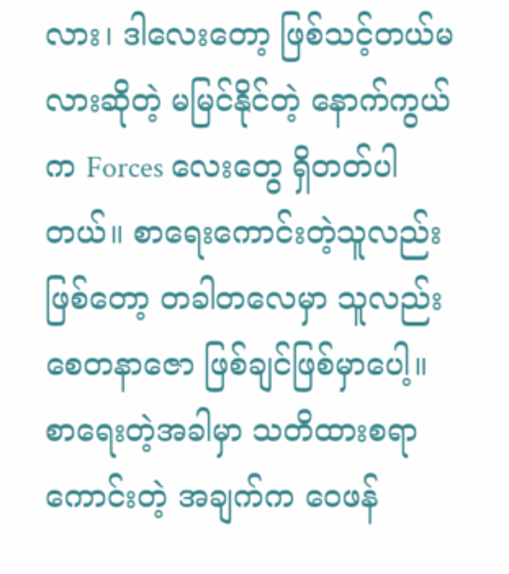လား၊ ဒါလေးတော့ ဖြစ်သင့်တယ်မလားဆိုတဲ့ မမြင်နိုင်တဲ့ နောက်ကွယ်က Forces လေးတွေ ရှိတတ်ပါတယ်။ စာရေးကောင်းတဲ့သူလည်းဖြစ်တော့ တခါတလေမှာ သူလည်း စေတနာဇော ဖြစ်ချင်ဖြစ်မှာပေါ့။ စာရေးတဲ့အခါမှာ သတိထားစရာကောင်းတဲ့ အချက်က ဝေဖန်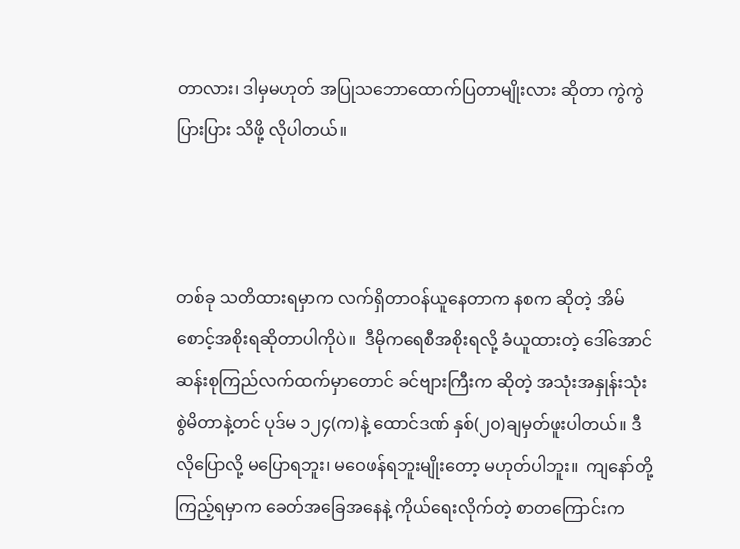တာလား၊ ဒါမှမဟုတ် အပြုသဘောထောက်ပြတာမျိုးလား ဆိုတာ ကွဲကွဲပြားပြား သိဖို့ လိုပါတယ်။



တစ်ခု သတိထားရမှာက လက်ရှိတာဝန်ယူနေတာက နစက ဆိုတဲ့ အိမ်စောင့်အစိုးရဆိုတာပါကိုပဲ။  ဒီမိုကရေစီအစိုးရလို့ ခံယူထားတဲ့ ဒေါ်အောင်ဆန်းစုကြည်လက်ထက်မှာတောင် ခင်ဗျားကြီးက ဆိုတဲ့ အသုံးအနှုန်းသုံးစွဲမိတာနဲ့တင် ပုဒ်မ ၁၂၄(က)နဲ့ ထောင်ဒဏ် နှစ်(၂၀)ချမှတ်ဖူးပါတယ်။ ဒီလိုပြောလို့ မပြောရဘူး၊ မဝေဖန်ရဘူးမျိုးတော့ မဟုတ်ပါဘူး။  ကျနော်တို့ကြည့်ရမှာက ခေတ်အခြေအနေနဲ့ ကိုယ်ရေးလိုက်တဲ့ စာတကြောင်းက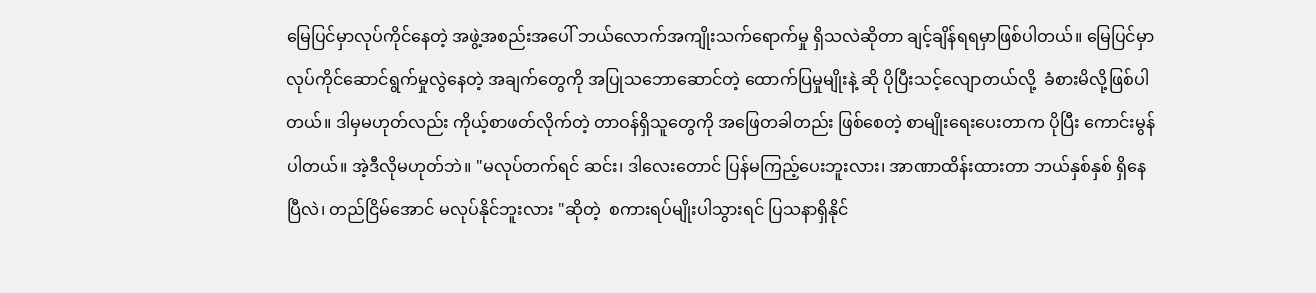မြေပြင်မှာလုပ်ကိုင်နေတဲ့ အဖွဲ့အစည်းအပေါ် ဘယ်လောက်အကျိုးသက်ရောက်မှု ရှိသလဲဆိုတာ ချင့်ချိန်ရရမှာဖြစ်ပါတယ်။ မြေပြင်မှာ လုပ်ကိုင်ဆောင်ရွက်မှုလွဲနေတဲ့ အချက်တွေကို အပြုသဘောဆောင်တဲ့ ထောက်ပြမှုမျိုးနဲ့ ဆို ပိုပြီးသင့်လျောတယ်လို့  ခံစားမိလို့ဖြစ်ပါတယ်။ ဒါမှမဟုတ်လည်း ကိုယ့်စာဖတ်လိုက်တဲ့ တာဝန်ရှိသူတွေကို အဖြေတခါတည်း ဖြစ်စေတဲ့ စာမျိုးရေးပေးတာက ပိုပြီး ကောင်းမွန်ပါတယ်။ အဲ့ဒီလိုမဟုတ်ဘဲ။ "မလုပ်တက်ရင် ဆင်း၊ ဒါလေးတောင် ပြန်မကြည့်ပေးဘူးလား၊ အာဏာထိန်းထားတာ ဘယ်နှစ်နှစ် ရှိနေပြီလဲ၊ တည်ငြိမ်အောင် မလုပ်နိုင်ဘူးလား "ဆိုတဲ့  စကားရပ်မျိုးပါသွားရင် ပြသနာရှိနိုင်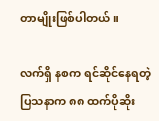တာမျိုးဖြစ်ပါတယ်။

လက်ရှိ နစက ရင်ဆိုင်နေရတဲ့ ပြသနာက ၈၈ ထက်ပိုဆိုး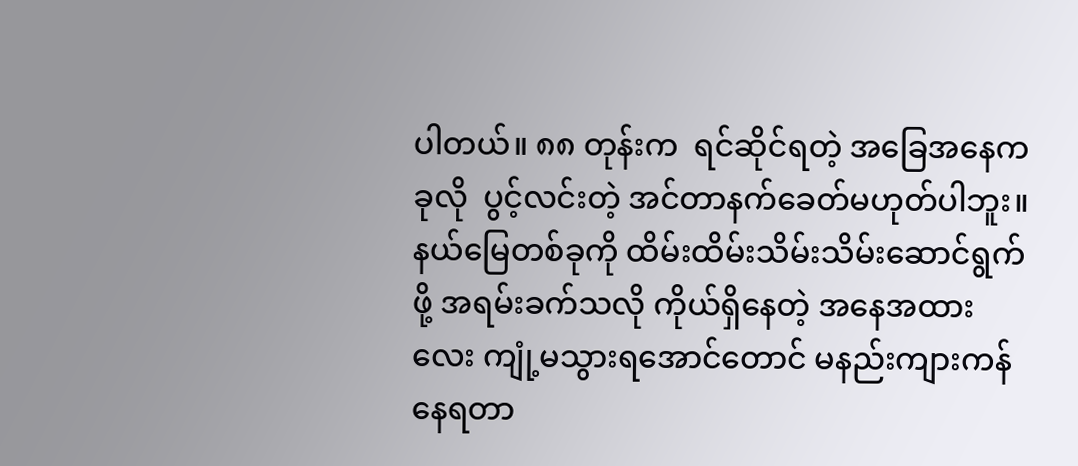ပါတယ်။ ၈၈ တုန်းက  ရင်ဆိုင်ရတဲ့ အခြေအနေက  ခုလို  ပွင့်လင်းတဲ့ အင်တာနက်ခေတ်မဟုတ်ပါဘူး။ နယ်မြေတစ်ခုကို ထိမ်းထိမ်းသိမ်းသိမ်းဆောင်ရွက်ဖို့ အရမ်းခက်သလို ကိုယ်ရှိနေတဲ့ အနေအထားလေး ကျုံ့မသွားရအောင်တောင် မနည်းကျားကန်နေရတာ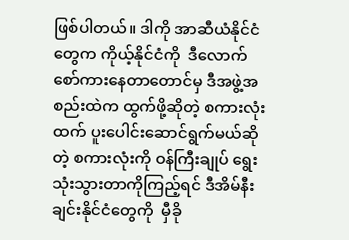ဖြစ်ပါတယ်။ ဒါကို အာဆီယံနိုင်ငံတွေက ကိုယ့်နိုင်ငံကို  ဒီလောက်စော်ကားနေတာတောင်မှ ဒီအဖွဲ့အစည်းထဲက ထွက်ဖို့ဆိုတဲ့ စကားလုံးထက် ပူးပေါင်းဆောင်ရွက်မယ်ဆိုတဲ့ စကားလုံးကို ဝန်ကြီးချုပ် ရွေးသုံးသွားတာကိုကြည့်ရင် ဒီအိမ်နီးချင်းနိုင်ငံတွေကို  မှီခို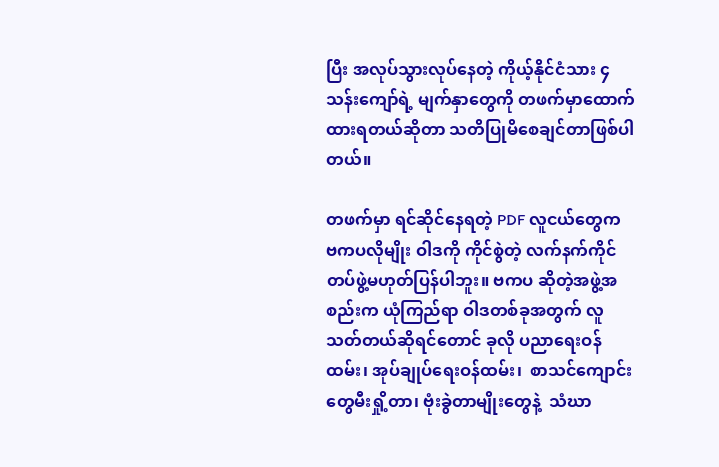ပြီး အလုပ်သွားလုပ်နေတဲ့ ကိုယ့်နိုင်ငံသား ၄ သန်းကျော်ရဲ့ မျက်နှာတွေကို တဖက်မှာထောက်ထားရတယ်ဆိုတာ သတိပြုမိစေချင်တာဖြစ်ပါတယ်။

တဖက်မှာ ရင်ဆိုင်နေရတဲ့ PDF လူငယ်တွေက ဗကပလိုမျိုး ဝါဒကို ကိုင်စွဲတဲ့ လက်နက်ကိုင်တပ်ဖွဲ့မဟုတ်ပြန်ပါဘူး။ ဗကပ ဆိုတဲ့အဖွဲ့အစည်းက ယုံကြည်ရာ ဝါဒတစ်ခုအတွက် လူသတ်တယ်ဆိုရင်တောင် ခုလို ပညာရေးဝန်ထမ်း၊ အုပ်ချုပ်ရေးဝန်ထမ်း၊  စာသင်ကျောင်းတွေမီးရှို့တာ၊ ဗုံးခွဲတာမျိုးတွေနဲ့  သံဃာ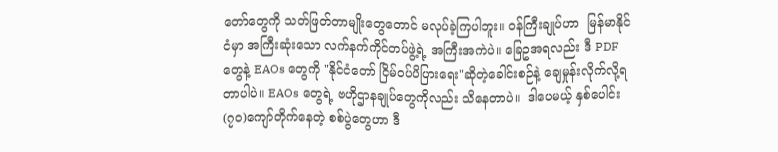တော်တွေကို သတ်ဖြတ်တာမျိုးတွေတောင် မလုပ်ခဲ့ကြပါဘူး။ ဝန်ကြီးချုပ်ဟာ  မြန်မာနိုင်ငံမှာ အကြီးဆုံးသော လက်နက်ကိုင်တပ်ဖွဲ့ရဲ့ အကြီးအကဲပဲ။ ခြေဥအရလည်း ဒီ PDF တွေနဲ့ EAOs တွေကို "နိုင်ငံတော် ငြိမ်ဝပ်ပိပြားရေး"ဆိုတဲ့ခေါင်းစဉ်နဲ့ ချေမှုန်းလိုက်လို့ရတာပါပဲ။ EAOs တွေရဲ့ ဗဟိုဌာနချုပ်တွေကိုလည်း သိနေတာပဲ။  ဒါပေမယ့် နှစ်ပေါင်း(၇၀)ကျော်တိုက်နေတဲ့ စစ်ပွဲတွေဟာ ဒီ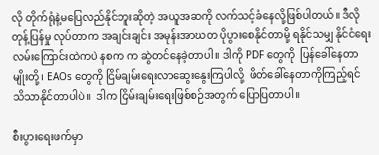လို တိုက်ရုံနဲ့မပြေလည်နိုင်ဘူးဆိုတဲ့ အယူအဆကို လက်သင့်ခံနေလို့ဖြစ်ပါတယ်။ ဒီလိုတုန့်ပြန်မှု လုပ်တာက အချင်းချင်း အမုန်းအာဃတ ပိုပွားစေနိုင်တာမို့ ရနိုင်သမျှ နိုင်ငံရေးလမ်းကြောင်းထဲကပဲ နစက က ဆွဲတင်နေခဲ့တာပါ။ ဒါကို PDF တွေကို  ပြန်ခေါ်နေတာမျိုးတို့၊ EAOs တွေကို ငြိမ်ချမ်းရေးလာဆွေးနွေးကြပါလို့  ဖိတ်ခေါ်နေတာကိုကြည့်ရင် သိသာနိုင်တာပါပဲ။  ဒါက ငြိမ်းချမ်းရေးဖြစ်စဉ်အတွက် ပြောပြတာပါ။

စီးပွားရေးဖက်မှာ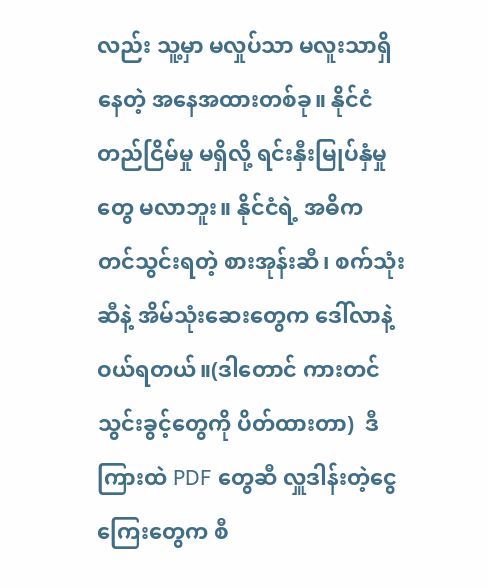လည်း သူ့မှာ မလှုပ်သာ မလူးသာရှိနေတဲ့ အနေအထားတစ်ခု။ နိုင်ငံ တည်ငြိမ်မှု မရှိလို့ ရင်းနှီးမြုပ်နှံမှုတွေ မလာဘူး။ နိုင်ငံရဲ့ အဓိက တင်သွင်းရတဲ့ စားအုန်းဆီ၊ စက်သုံးဆီနဲ့ အိမ်သုံးဆေးတွေက ဒေါ်လာနဲ့ဝယ်ရတယ်။(ဒါတောင် ကားတင်သွင်းခွင့်တွေကို ပိတ်ထားတာ)  ဒီကြားထဲ PDF တွေဆီ လှူဒါန်းတဲ့ငွေကြေးတွေက စီ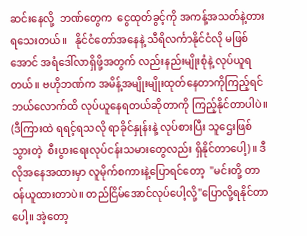ဆင်းနေလို့  ဘဏ်တွေက  ငွေထုတ်ခွင့်ကို အကန့်အသတ်နဲ့တားရသေးတယ်။   နိုင်ငံတော်အနေနဲ့ သီရိလင်္ကာနိုင်ငံလို မဖြစ်အောင် အရံဒေါ်လာရှိဖို့အတွက် လည်းနည်းမျိုးစုံနဲ့ လုပ်ယူရတယ်။ ဗဟိုဘဏ်က အမိန့်အမျိုးမျိုးထုတ်နေတာကိုကြည့်ရင် ဘယ်လောက်ထိ လုပ်ယူနေရတယ်ဆိုတာကို ကြည့်နိုင်တာပါပဲ။ (ဒီကြားထဲ ရရင့်ရသလို ရာခိုင်နှုန်းနဲ့ လုပ်စားပြီး သူဌေးဖြစ်သွားတဲ့  စီးပွားရေးလုပ်ငန်းသမားတွေလည်း ရှိနိုင်တာပေါ့)။ ဒီလိုအနေအထားမှာ လူမိုက်စကားနဲ့ပြောရင်တော့  "မင်းတို့ တာဝန်ယူထားတာပဲ။ တည်ငြိမ်အောင်လုပ်ပေါ့လို့"ပြောလို့ရနိုင်တာပေါ့။ အဲ့တော့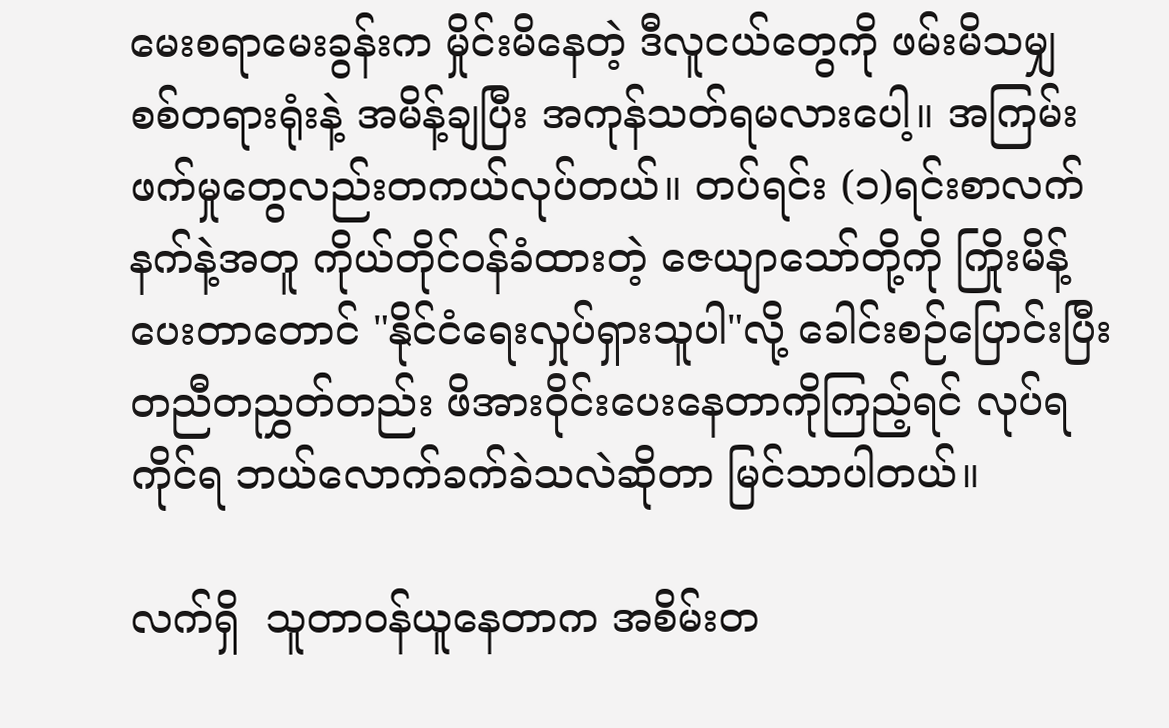မေးစရာမေးခွန်းက မှိုင်းမိနေတဲ့ ဒီလူငယ်တွေကို ဖမ်းမိသမျှ စစ်တရားရုံးနဲ့ အမိန့်ချပြီး အကုန်သတ်ရမလားပေါ့။ အကြမ်းဖက်မှုတွေလည်းတကယ်လုပ်တယ်။ တပ်ရင်း (၁)ရင်းစာလက်နက်နဲ့အတူ ကိုယ်တိုင်ဝန်ခံထားတဲ့ ဇေယျာသော်တို့ကို ကြိုးမိန့်ပေးတာတောင် "နိုင်ငံရေးလှုပ်ရှားသူပါ"လို့ ခေါင်းစဉ်ပြောင်းပြီး တညီတညွှတ်တည်း ဖိအားဝိုင်းပေးနေတာကိုကြည့်ရင် လုပ်ရကိုင်ရ ဘယ်လောက်ခက်ခဲသလဲဆိုတာ မြင်သာပါတယ်။

လက်ရှိ  သူတာဝန်ယူနေတာက အစိမ်းတ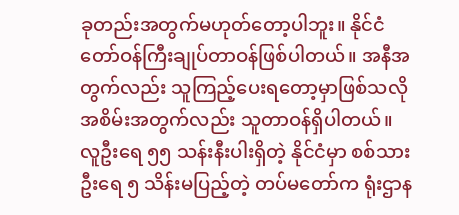ခုတည်းအတွက်မဟုတ်တော့ပါဘူး။ နိုင်ငံတော်ဝန်ကြီးချုပ်တာဝန်ဖြစ်ပါတယ်။ အနီအတွက်လည်း သူကြည့်ပေးရတော့မှာဖြစ်သလို အစိမ်းအတွက်လည်း သူတာဝန်ရှိပါတယ်။ လူဦးရေ ၅၅ သန်းနီးပါးရှိတဲ့ နိုင်ငံမှာ စစ်သားဦးရေ ၅ သိန်းမပြည့်တဲ့ တပ်မတော်က ရုံးဌာန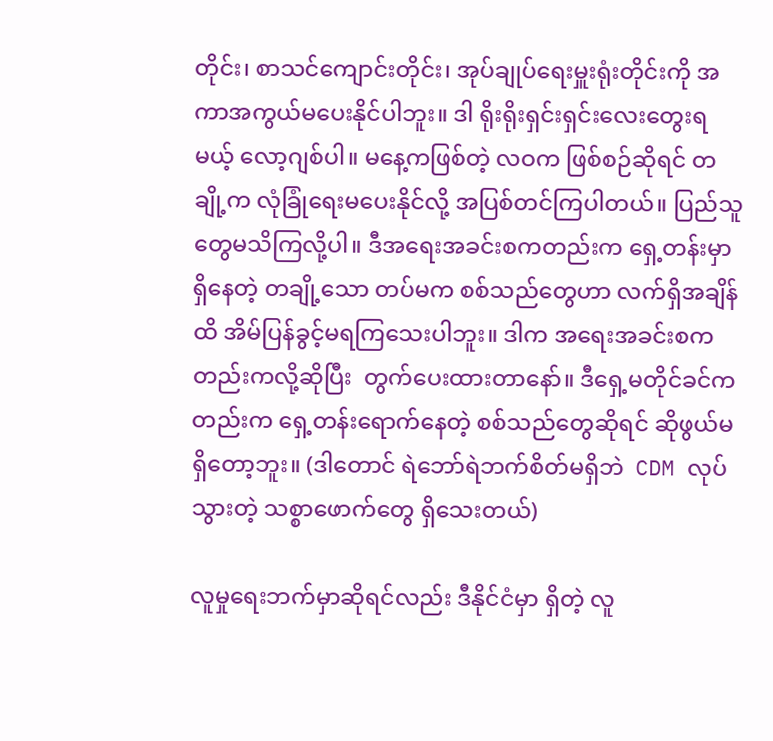တိုင်း၊ စာသင်ကျောင်းတိုင်း၊ အုပ်ချုပ်ရေးမှူးရုံးတိုင်းကို အကာအကွယ်မပေးနိုင်ပါဘူး။ ဒါ ရိုးရိုးရှင်းရှင်းလေးတွေးရမယ့် လော့ဂျစ်ပါ။ မနေ့ကဖြစ်တဲ့ လဝက ဖြစ်စဉ်ဆိုရင် တချို့က လုံခြုံရေးမပေးနိုင်လို့ အပြစ်တင်ကြပါတယ်။ ပြည်သူတွေမသိကြလို့ပါ။ ဒီအရေးအခင်းစကတည်းက ရှေ့တန်းမှာ ရှိနေတဲ့ တချို့သော တပ်မက စစ်သည်တွေဟာ လက်ရှိအချိန်ထိ အိမ်ပြန်ခွင့်မရကြသေးပါဘူး။ ဒါက အရေးအခင်းစကတည်းကလို့ဆိုပြီး  တွက်ပေးထားတာနော်။ ဒီရှေ့မတိုင်ခင်ကတည်းက ရှေ့တန်းရောက်နေတဲ့ စစ်သည်တွေဆိုရင် ဆိုဖွယ်မရှိတော့ဘူး။ (ဒါ‌တောင် ရဲဘော်ရဲဘက်စိတ်မရှိဘဲ  CDM လုပ်သွားတဲ့ သစ္စာဖောက်တွေ ရှိသေးတယ်)

လူမှုရေးဘက်မှာဆိုရင်လည်း ဒီနိုင်ငံမှာ ရှိတဲ့ လူ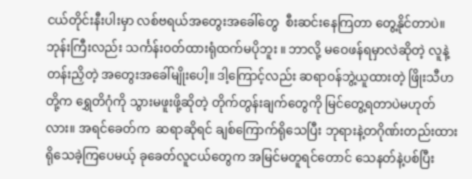ငယ်တိုင်းနီးပါးမှာ လစ်ဗရယ်အတွေးအခေါ်တွေ  စီးဆင်းနေကြတာ တွေ့နိုင်တာပဲ။ ဘုန်းကြီးလည်း သင်္ကန်းဝတ်ထားရုံထက်မပိုဘူး ။ ဘာလို့ မဝေဖန်ရမှာလဲဆိုတဲ့ လူနဲ့တန်းညှိတဲ့ အတွေးအခေါ်မျိုးပေါ့။ ဒါ့ကြောင့်လည်း ဆရာဝန်ဘွဲ့ယူထားတဲ့ ဖြိုးသီဟတို့က ရွှေတိဂုံကို သွားမဖူးဖို့ဆိုတဲ့ တိုက်တွန်းချက်တွေကို မြင်တွေ့ရတာပဲမဟုတ်လား။ အရင်ခေတ်က  ဆရာဆိုရင် ချစ်ကြောက်ရိုသေပြီး ဘုရားနဲ့တဂိုဏ်းတည်းထား ရိုသေခဲ့ကြပေမယ့် ခုခေတ်လူငယ်တွေက အမြင်မတူရင်တောင် သေနတ်နဲ့ပစ်ပြီး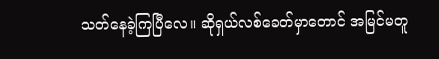သတ်နေခဲ့ကြပြီလေ။ ဆိုရှယ်လစ်ခေတ်မှာတောင် အမြင်မတူ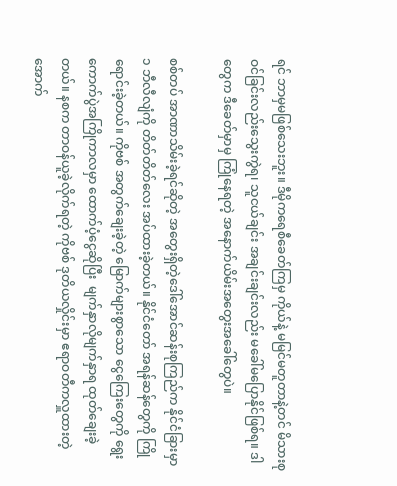ရင် ဘာမှမဖြစ်သေးဘူး။ ဒီမိုကရေစီခေတ်ကြမှ ကိုယ်နဲ့ မမြင်မတူတာနဲ့တင် မိသားစုဝင်ခြင်းလည်းသွေးကွဲရ၊ သူငယ်ချင်း အချင်းချင်းလည်း မခေါ်မပြောနိုင်ဖြစ်ရ။ ဒါတွေက ဒီခေတ်မှာမှ ကြုံနေရတဲ့ အနောက်ယိမ်းအတွေးအခေါ်တွေပဲ။

စစ်တပ် အာဏာသိမ်းခဲ့ရင်ဆိုတဲ့ အတွေးရှိတဲ့ဒေါ်အောင်ဆန်းစုကြည်က နိုင်ငံခြားမှာ  ၁ ဘီလီလျံကို တိတ်တိတ်လေး အပ်ထားခဲ့တယ်။ နိုင်ငံတော် အရန်ဆန်တွေကို ကြိုရောင်းခဲ့တယ်။ ကိုဗစ် အတွက်ချေးခဲ့တဲ့ မြောက်များစွာသော ငွေကြေးတွေကို ရွေးကောက်ပွဲအကြိုကာလမှာ ထောက်ပံ့ငွေဆိုပြီး  မျက်နှာလိုမျက်နှာရ ထုတ်ချေးခဲ့တယ်။ နစက တာဝန်ယူခဲ့လိုက်ရတဲ့ ကိုဗစ် ဒုတိယလှိုင်းမှာ ဧရာဝတီကလှူထားတဲ့ အောက်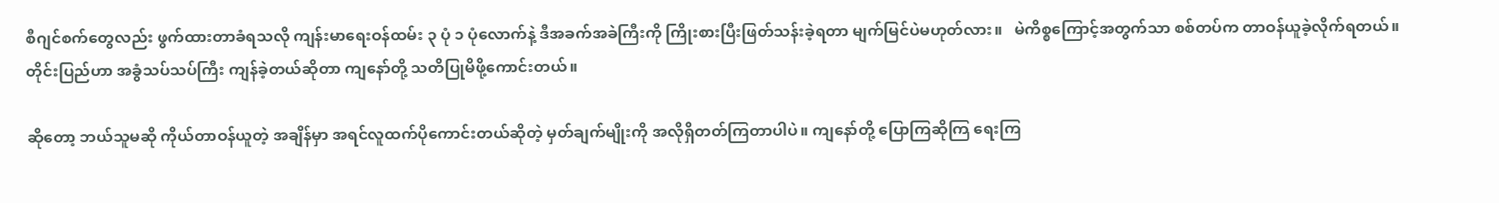စီဂျင်စက်တွေလည်း ဖွက်ထားတာခံရသလို ကျန်းမာရေးဝန်ထမ်း ၃ ပုံ ၁ ပုံလောက်နဲ့ ဒီအခက်အခဲကြီးကို ကြိုးစားပြီးဖြတ်သန်းခဲ့ရတာ မျက်မြင်ပဲမဟုတ်လား။   မဲကိစ္စကြောင့်အတွက်သာ စစ်တပ်က တာဝန်ယူခဲ့လိုက်ရတယ်။ တိုင်းပြည်ဟာ အခွံသပ်သပ်ကြီး ကျန်ခဲ့တယ်ဆိုတာ ကျနော်တို့ သတိပြုမိဖို့ကောင်းတယ်။

ဆိုတော့ ဘယ်သူမဆို ကိုယ်တာဝန်ယူတဲ့ အချိန်မှာ အရင်လူထက်ပိုကောင်းတယ်ဆိုတဲ့ မှတ်ချက်မျိုးကို အလိုရှိတတ်ကြတာပါပဲ။ ကျနော်တို့ ပြောကြဆိုကြ ရေးကြ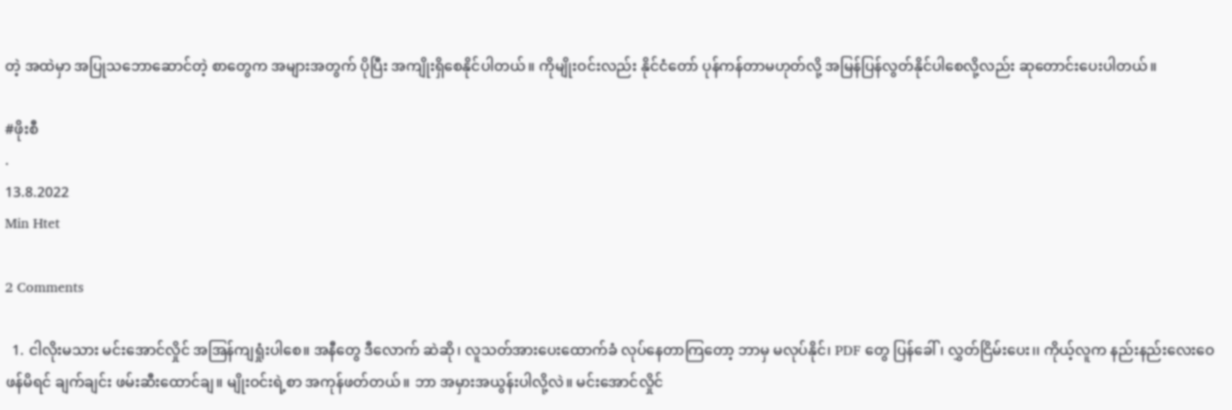တဲ့ အထဲမှာ အပြုသဘောဆောင်တဲ့ စာတွေက အများအတွက် ပိုပြီး အကျိုးရှိစေနိုင်ပါတယ်။ ကိုမျိုးဝင်းလည်း နိုင်ငံတော် ပုန်ကန်တာမဟုတ်လို့ အမြန်ပြန်လွတ်နိုင်ပါစေလို့လည်း ဆုတောင်းပေးပါတယ်။

#ဖိုးစီ
.
13.8.2022
Min Htet

2 Comments

  1. ငါလိုးမသား မင်းအောင်လှိုင် အအြန်ကျရှုံးပါစေ။ အနီတွေ ဒီလောက် ဆဲဆို၊ လူသတ်အားပေးထောက်ခံ လုပ်နေတာကြတော့ ဘာမှ မလုပ်နိုင်၊ PDF တွေ ပြန်ခေါ်၊ လွှတ်ငြိမ်းပေး၊၊ ကိုယ့်လူက နည်းနည်းလေးဝေဖန်မိရင် ချက်ချင်း ဖမ်းဆီးထောင်ချ။ မျိုးဝင်းရဲ့စာ အကုန်ဖတ်တယ်။ ဘာ အမှားအယွန်းပါလို့လဲ။ မင်းအောင်လှိုင်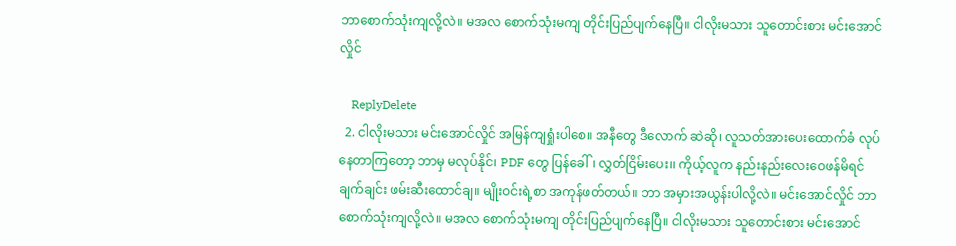ဘာစောက်သုံးကျလို့လဲ။ မအလ စောက်သုံးမကျ တိုင်းပြည်ပျက်နေပြီ။ ငါလိုးမသား သူတောင်းစား မင်းအောင်လှိုင်

    ReplyDelete
  2. ငါလိုးမသား မင်းအောင်လှိုင် အမြန်ကျရှုံးပါစေ။ အနီတွေ ဒီလောက် ဆဲဆို၊ လူသတ်အားပေးထောက်ခံ လုပ်နေတာကြတော့ ဘာမှ မလုပ်နိုင်၊ PDF တွေ ပြန်ခေါ်၊ လွှတ်ငြိမ်းပေး၊၊ ကိုယ့်လူက နည်းနည်းလေးဝေဖန်မိရင် ချက်ချင်း ဖမ်းဆီးထောင်ချ။ မျိုးဝင်းရဲ့စာ အကုန်ဖတ်တယ်။ ဘာ အမှားအယွန်းပါလို့လဲ။ မင်းအောင်လှိုင် ဘာစောက်သုံးကျလို့လဲ။ မအလ စောက်သုံးမကျ တိုင်းပြည်ပျက်နေပြီ။ ငါလိုးမသား သူတောင်းစား မင်းအောင်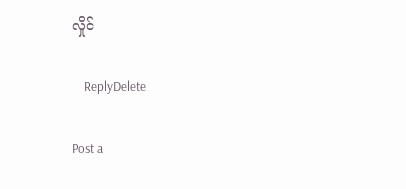လှိုင်

    ReplyDelete

Post a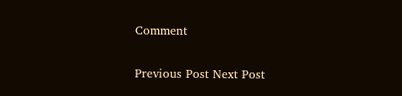Comment

Previous Post Next Post